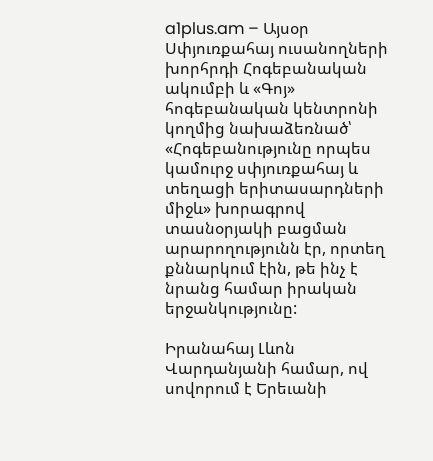a1plus.am – Այսօր Սփյուռքահայ ուսանողների խորհրդի Հոգեբանական ակումբի և «Գոյ» հոգեբանական կենտրոնի կողմից նախաձեռնած՝ «Հոգեբանությունը որպես կամուրջ սփյուռքահայ և տեղացի երիտասարդների միջև» խորագրով տասնօրյակի բացման արարողությունն էր, որտեղ քննարկում էին, թե ինչ է նրանց համար իրական երջանկությունը:

Իրանահայ Լևոն Վարդանյանի համար, ով սովորում է Երեւանի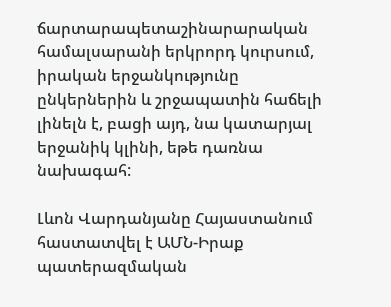ճարտարապետաշինարարական համալսարանի երկրորդ կուրսում, իրական երջանկությունը ընկերներին և շրջապատին հաճելի լինելն է, բացի այդ, նա կատարյալ երջանիկ կլինի, եթե դառնա նախագահ:

Լևոն Վարդանյանը Հայաստանում հաստատվել է ԱՄՆ-Իրաք պատերազմական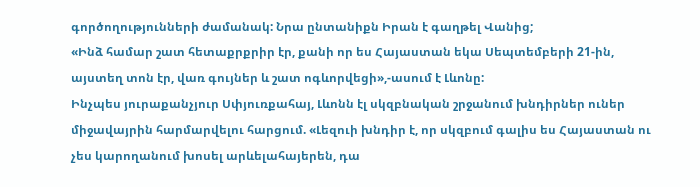գործողությունների ժամանակ: Նրա ընտանիքն Իրան է գաղթել Վանից;
«Ինձ համար շատ հետաքրքրիր էր, քանի որ ես Հայաստան եկա Սեպտեմբերի 21-ին, այստեղ տոն էր, վառ գույներ և շատ ոգևորվեցի»,-ասում է Լևոնը:
Ինչպես յուրաքանչյուր Սփյուռքահայ, Լևոնն էլ սկզբնական շրջանում խնդիրներ ուներ միջավայրին հարմարվելու հարցում. «Լեզուի խնդիր է, որ սկզբում գալիս ես Հայաստան ու չես կարողանում խոսել արևելահայերեն, դա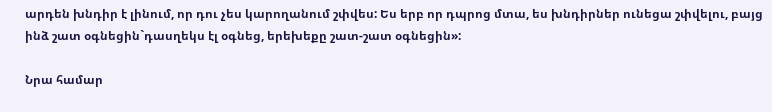արդեն խնդիր է լինում, որ դու չես կարողանում շփվես: Ես երբ որ դպրոց մտա, ես խնդիրներ ունեցա շփվելու, բայց ինձ շատ օգնեցին`դասղեկս էլ օգնեց, երեխեքը շատ-շատ օգնեցին»:

Նրա համար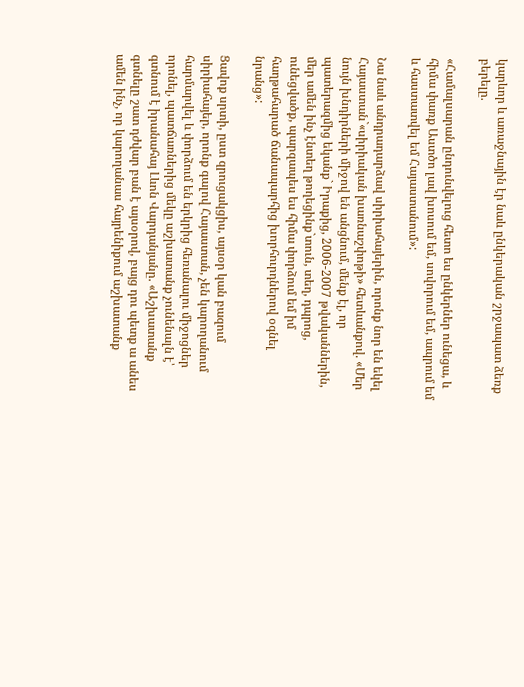կարևոր և առաջնային էր նաև ընկերական շրջապատ ձեռք բերելը.

«Համալսարան ընդունվելուց հետո ես ընկերներ ունեցա, և հիմա փառք Աստծո լավ խոսում եմ, սովորում եմ, ապրում եմ և հաստատվել եմ Հայաստանում»:

Նա նաև անդրադարձավ սիրիահայերին, որոնք նոր են եկել Հայաստան`«սիրիական խառնաշփոթի» հետևանքով. «Մեր նույն խնդիրների միջով են անցնում, մենք էլ, որ պատերազմից եկանք` Իրաքից, 2006-2007 թվականներին, մեր ամեն ինչ էնտեղ թողեցինք`տուն, տեղ, դպրոց, ունեցվածք, պարզապես ես հիմա փորձում եմ իմ հաղթահարած ճանապարհից խորհուրդներով օգնել նրանց»:

Ցավոք սրտի, ըստ զրուցակցիս, այսօր կան բազում սիրիահայեր, որոնք գալով Հայաստան, չեն կարողանում հարմարվել և փորձում են երկրից հեռանալու միջոցներ որոնել, պատճառներից մեկը աշխատանք չունենալն է՝ գտնում է իրանահայ Լևոն Վարդանյանը. «Աշխատանք գտնելը շատ դժվար բան է այսօրով, բայց դու պետք ա անես ամեն ինչ, որ կարողանաս հայրենիքում աշխատանք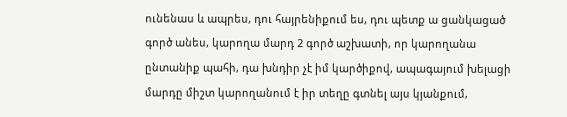ունենաս և ապրես, դու հայրենիքում ես, դու պետք ա ցանկացած գործ անես, կարողա մարդ 2 գործ աշխատի, որ կարողանա ընտանիք պահի, դա խնդիր չէ իմ կարծիքով, ապագայում խելացի մարդը միշտ կարողանում է իր տեղը գտնել այս կյանքում,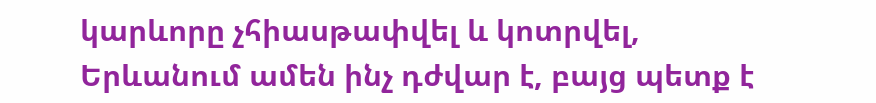կարևորը չհիասթափվել և կոտրվել, Երևանում ամեն ինչ դժվար է, բայց պետք է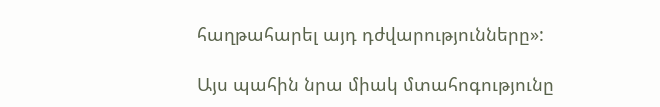հաղթահարել այդ դժվարությունները»:

Այս պահին նրա միակ մտահոգությունը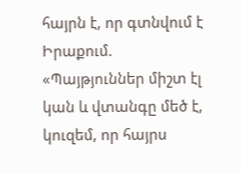հայրն է, որ գտնվում է Իրաքում. «Պայթյուններ միշտ էլ կան և վտանգը մեծ է, կուզեմ, որ հայրս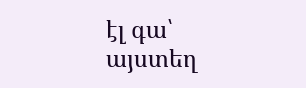էլ գա՝ այստեղ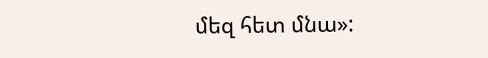մեզ հետ մնա»: